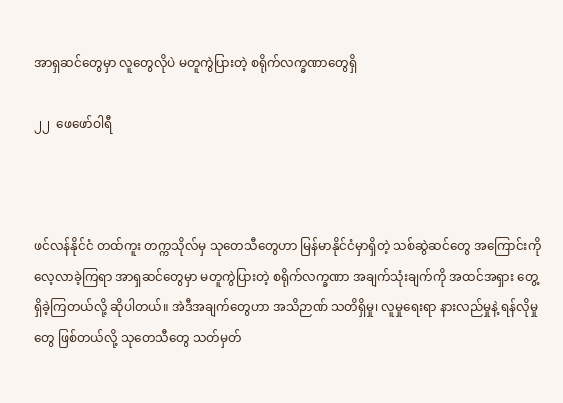အာရှဆင်တွေမှာ လူတွေလိုပဲ မတူကွဲပြားတဲ့ စရိုက်လက္ခဏာတွေရှိ

၂၂  ဖေဖော်ဝါရီ



ဖင်လန်နိုင်ငံ တထ်ကူး တက္ကသိုလ်မှ သုတေသီတွေဟာ မြန်မာနိုင်ငံမှာရှိတဲ့ သစ်ဆွဲဆင်တွေ အကြောင်းကို လေ့လာခဲ့ကြရာ အာရှဆင်တွေမှာ မတူကွဲပြားတဲ့ စရိုက်လက္ခဏာ အချက်သုံးချက်ကို အထင်အရှား တွေ့ရှိခဲ့ကြတယ်လို့ ဆိုပါတယ်။ အဲဒီအချက်တွေဟာ အသိဉာဏ် သတိရှိမှု၊ လူမှုရေးရာ နားလည်မှုနဲ့ ရန်လိုမှုတွေ ဖြစ်တယ်လို့ သုတေသီတွေ သတ်မှတ်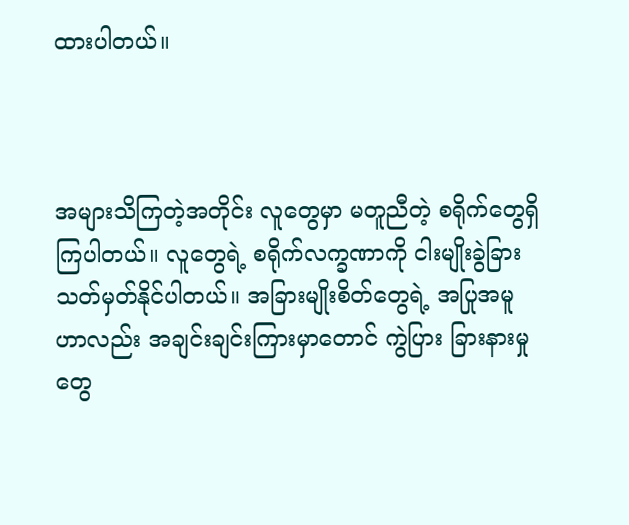ထားပါတယ်။



အများသိကြတဲ့အတိုင်း လူတွေမှာ မတူညီတဲ့ စရိုက်တွေရှိကြပါတယ်။ လူတွေရဲ့ စရိုက်လက္ခဏာကို ငါးမျိုးခွဲခြား သတ်မှတ်နိုင်ပါတယ်။ အခြားမျိုးစိတ်တွေရဲ့ အပြုအမူဟာလည်း အချင်းချင်းကြားမှာတောင် ကွဲပြား ခြားနားမှုတွေ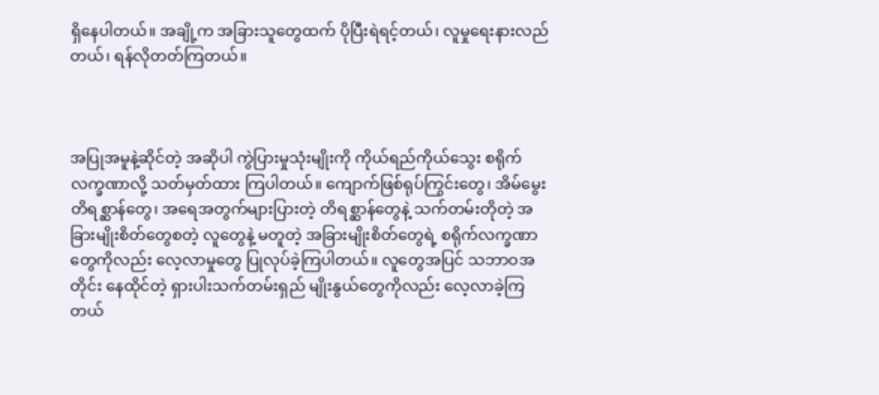ရှိနေပါတယ်။ အချို့က အခြားသူတွေထက် ပိုပြီးရဲရင့်တယ်၊ လူမှုရေးနားလည်တယ်၊ ရန်လိုတတ်ကြတယ်။



အပြုအမူနဲ့ဆိုင်တဲ့ အဆိုပါ ကွဲပြားမှုသုံးမျိုးကို ကိုယ်ရည်ကိုယ်သွေး စရိုက်လက္ခဏာလို့ သတ်မှတ်ထား ကြပါတယ်။ ကျောက်ဖြစ်ရုပ်ကြွင်းတွေ၊ အိမ်မွေးတိရစ္ဆာန်တွေ၊ အရေအတွက်များပြားတဲ့ တိရစ္ဆာန်တွေနဲ့ သက်တမ်းတိုတဲ့ အခြားမျိုးစိတ်တွေစတဲ့ လူတွေနဲ့ မတူတဲ့ အခြားမျိုးစိတ်တွေရဲ့ စရိုက်လက္ခဏာ တွေကိုလည်း လေ့လာမှုတွေ ပြုလုပ်ခဲ့ကြပါတယ်။ လူတွေအပြင် သဘာဝအတိုင်း နေထိုင်တဲ့ ရှားပါးသက်တမ်းရှည် မျိုးနွယ်တွေကိုလည်း လေ့လာခဲ့ကြတယ်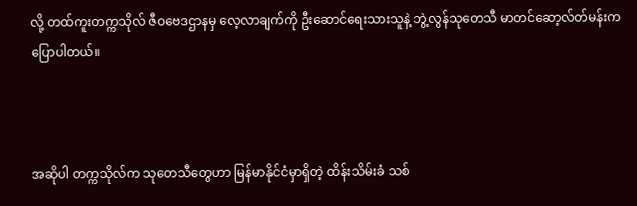လို့ တထ်ကူးတက္ကသိုလ် ဇီဝဗေဒဌာနမှ လေ့လာချက်ကို ဦးဆောင်ရေးသားသူနဲ့ ဘွဲ့လွန်သုတေသီ မာတင်ဆော့လ်တ်မန်းက ပြောပါတယ်။



အဆိုပါ တက္ကသိုလ်က သုတေသီတွေဟာ မြန်မာနိုင်ငံမှာရှိတဲ့ ထိန်းသိမ်းခံ သစ်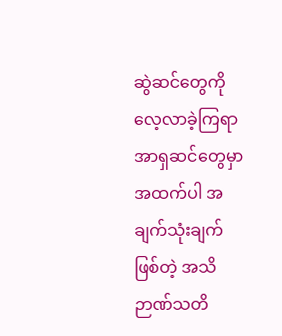ဆွဲဆင်တွေကို လေ့လာခဲ့ကြရာ အာရှဆင်တွေမှာ အထက်ပါ အချက်သုံးချက်ဖြစ်တဲ့ အသိဉာဏ်သတိ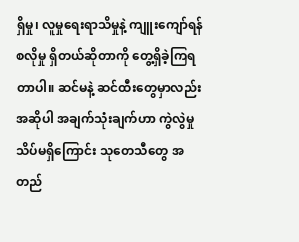ရှိမှု၊ လူမှုရေးရာသိမှုနဲ့ ကျူးကျော်ရန် စလိုမှု ရှိတယ်ဆိုတာကို တွေ့ရှိခဲ့ကြရတာပါ။ ဆင်မနဲ့ ဆင်ထီးတွေမှာလည်း အဆိုပါ အချက်သုံးချက်ဟာ ကွဲလွဲမှုသိပ်မရှိကြောင်း သုတေသီတွေ အတည်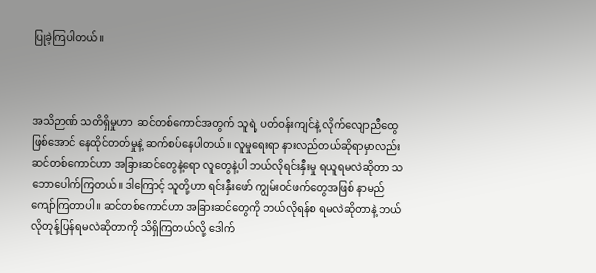ပြုခဲ့ကြပါတယ်။



အသိဉာဏ် သတိရှိမှုဟာ  ဆင်တစ်ကောင်အတွက် သူရဲ့ ပတ်ဝန်းကျင်နဲ့ လိုက်လျောညီထွေဖြစ်အောင် နေထိုင်တတ်မှုနဲ့ ဆက်စပ်နေပါတယ်။ လူမှုရေးရာ နားလည်တယ်ဆိုရာမှာလည်း ဆင်တစ်ကောင်ဟာ အခြားဆင်တွေနဲ့ရော လူတွေနဲ့ပါ ဘယ်လိုရင်းနှီးမှု ရယူရမလဲဆိုတာ သဘောပေါက်ကြတယ်။ ဒါကြောင့် သူတို့ဟာ ရင်းနှီးဖော် ကျွမ်းဝင်ဖက်တွေအဖြစ် နာမည်ကျော်ကြတာပါ။ ဆင်တစ်ကောင်ဟာ အခြားဆင်တွေကို ဘယ်လိုရန်စ ရမလဲဆိုတာနဲ့ ဘယ်လိုတုန့်ပြန်ရမလဲဆိုတာကို သိရှိကြတယ်လို့ ဒေါက်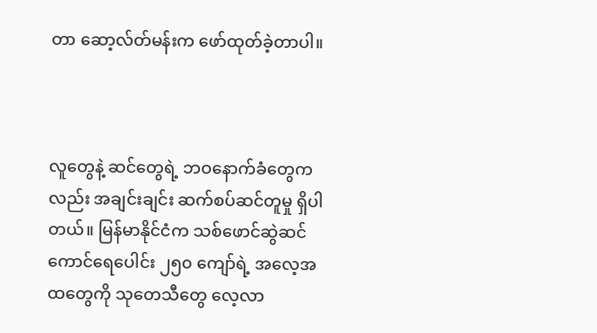တာ ဆော့လ်တ်မန်းက ဖော်ထုတ်ခဲ့တာပါ။



လူတွေနဲ့ ဆင်တွေရဲ့ ဘဝနောက်ခံတွေကလည်း အချင်းချင်း ဆက်စပ်ဆင်တူမှု ရှိပါတယ်။ မြန်မာနိုင်ငံက သစ်ဖောင်ဆွဲဆင်ကောင်ရေပေါင်း ၂၅၀ ကျော်ရဲ့ အလေ့အထတွေကို သုတေသီတွေ လေ့လာ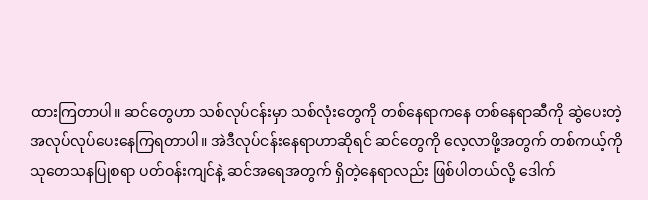ထားကြတာပါ။ ဆင်တွေဟာ သစ်လုပ်ငန်းမှာ သစ်လုံးတွေကို တစ်နေရာကနေ တစ်နေရာဆီကို ဆွဲပေးတဲ့ အလုပ်လုပ်ပေးနေကြရတာပါ။ အဲဒီလုပ်ငန်းနေရာဟာဆိုရင် ဆင်တွေကို လေ့လာဖို့အတွက် တစ်ကယ့်ကို သုတေသနပြုစရာ ပတ်ဝန်းကျင်နဲ့ ဆင်အရေအတွက် ရှိတဲ့နေရာလည်း ဖြစ်ပါတယ်လို့ ဒေါက်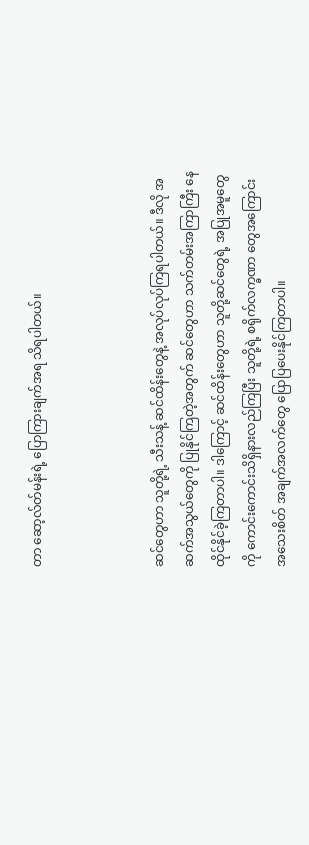တာ ဆော့လ်တ်မန်းရဲ့ ပြောကြားချက်အရ သိရပါတယ်။



ဆင်တွေဟာ သူတို့ရဲ့ သီးသန့် ဆင်ထိန်းတွေနဲ့ အလုပ်လုပ်ကြရပါတယ်။ ဒီလို အဆက်အသွယ်တွေကို ပြုနိုင်ကြတဲ့အတွက် ဆင်တွေဟာ သက်တမ်းအကြာကြီး နေထိုင်နိုင်ခဲ့ကြတာပါ။ ဒါကြောင့် ဆင်ထိန်းတွေဟာ သူတို့ဆင်တွေရဲ့ အပြုအမူတွေကို ကောင်းကောင်းသိရှိနားလည်ကြပြီး သူတို့ရဲ့ စရိုက်လက္ခဏာ တွေအကြောင်း အသေးစိတ် အချက်အလက်တွေ ပြောပြပေးနိုင်ကြတာပါ။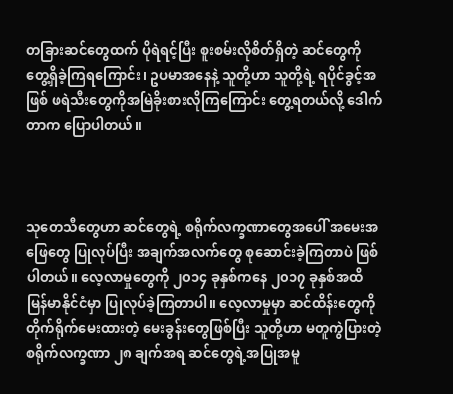တခြားဆင်တွေထက် ပိုရဲရင့်ပြီး စူးစမ်းလိုစိတ်ရှိတဲ့ ဆင်တွေကို တွေ့ရှိခဲ့ကြရကြောင်း၊ ဥပမာအနေနဲ့ သူတို့ဟာ သူတို့ရဲ့ ရပိုင်ခွင့်အဖြစ် ဖရဲသီးတွေကိုအမြဲခိုးစားလိုကြကြောင်း တွေ့ရတယ်လို့ ဒေါက်တာက ပြောပါတယ်။



သုတေသီတွေဟာ ဆင်တွေရဲ့ စရိုက်လက္ခဏာတွေအပေါ် အမေးအဖြေတွေ ပြုလုပ်ပြီး အချက်အလက်တွေ စုဆောင်းခဲ့ကြတာပဲ ဖြစ်ပါတယ်။ လေ့လာမှုတွေကို ၂၀၁၄ ခုနှစ်ကနေ ၂၀၁၇ ခုနှစ်အထိ မြန်မာနိုင်ငံမှာ ပြုလုပ်ခဲ့ကြတာပါ။ လေ့လာမှုမှာ ဆင်ထိန်းတွေကို တိုက်ရိုက်မေးထားတဲ့ မေးခွန်းတွေဖြစ်ပြီး သူတို့ဟာ မတူကွဲပြားတဲ့ စရိုက်လက္ခဏာ ၂၈ ချက်အရ ဆင်တွေရဲ့အပြုအမူ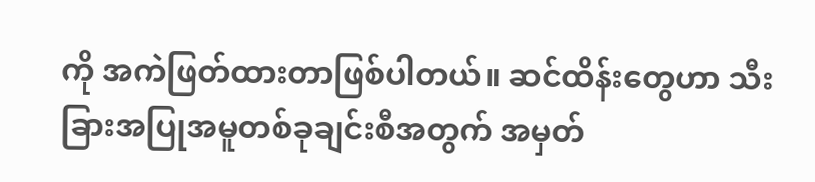ကို အကဲဖြတ်ထားတာဖြစ်ပါတယ်။ ဆင်ထိန်းတွေဟာ သီးခြားအပြုအမူတစ်ခုချင်းစီအတွက် အမှတ်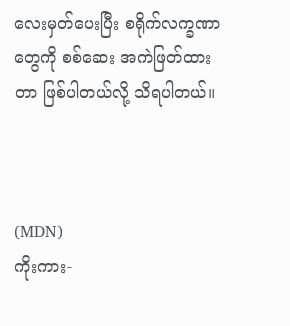လေးမှတ်ပေးပြီး စရိုက်လက္ခဏာတွေကို စစ်ဆေး အကဲဖြတ်ထားတာ ဖြစ်ပါတယ်လို့ သိရပါတယ်။



(MDN)
ကိုးကား-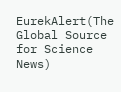EurekAlert(The Global Source for Science News)